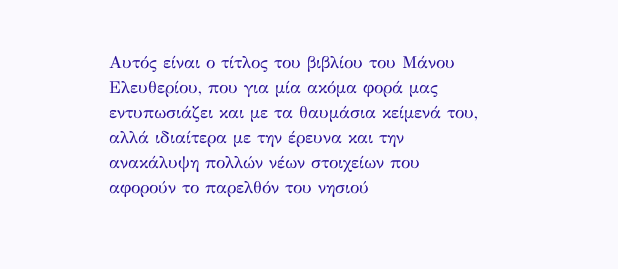Αυτός είναι ο τίτλος του βιβλίου του Μάνου Ελευθερίου, που για μία ακόμα φορά μας εντυπωσιάζει και με τα θαυμάσια κείμενά του, αλλά ιδιαίτερα με την έρευνα και την ανακάλυψη πολλών νέων στοιχείων που αφορούν το παρελθόν του νησιού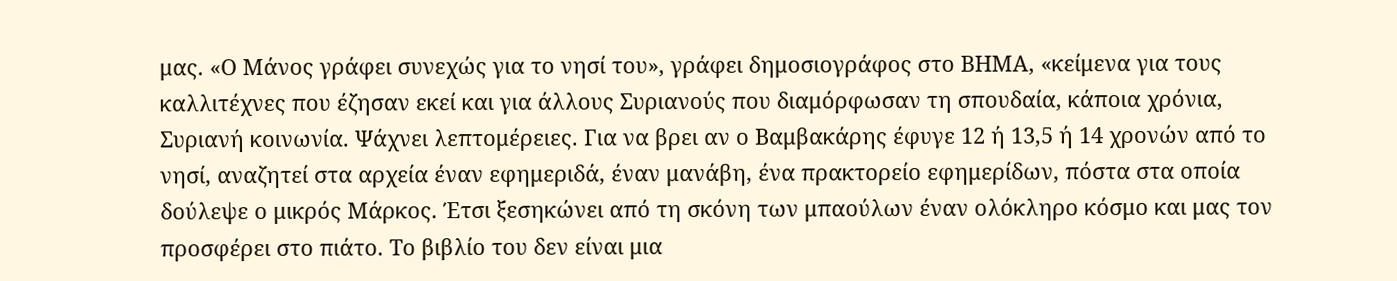μας. «Ο Μάνος γράφει συνεχώς για το νησί του», γράφει δημοσιογράφος στο ΒΗΜΑ, «κείμενα για τους καλλιτέχνες που έζησαν εκεί και για άλλους Συριανούς που διαμόρφωσαν τη σπουδαία, κάποια χρόνια, Συριανή κοινωνία. Ψάχνει λεπτομέρειες. Για να βρει αν ο Βαμβακάρης έφυγε 12 ή 13,5 ή 14 χρονών από το νησί, αναζητεί στα αρχεία έναν εφημεριδά, έναν μανάβη, ένα πρακτορείο εφημερίδων, πόστα στα οποία δούλεψε ο μικρός Μάρκος. Έτσι ξεσηκώνει από τη σκόνη των μπαούλων έναν ολόκληρο κόσμο και μας τον προσφέρει στο πιάτο. Το βιβλίο του δεν είναι μια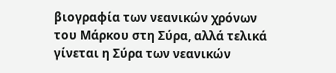βιογραφία των νεανικών χρόνων του Μάρκου στη Σύρα, αλλά τελικά γίνεται η Σύρα των νεανικών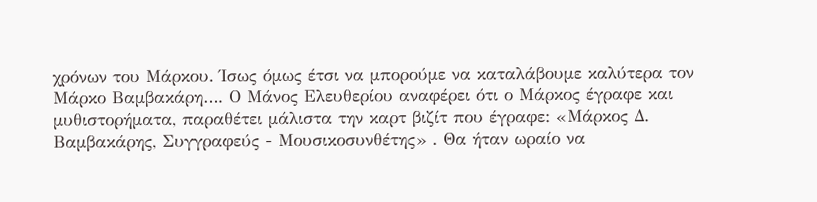χρόνων του Μάρκου. Ίσως όμως έτσι να μπορούμε να καταλάβουμε καλύτερα τον Μάρκο Βαμβακάρη…. Ο Μάνος Ελευθερίου αναφέρει ότι ο Μάρκος έγραφε και μυθιστορήματα, παραθέτει μάλιστα την καρτ βιζίτ που έγραφε: «Μάρκος Δ. Βαμβακάρης, Συγγραφεύς - Μουσικοσυνθέτης» . Θα ήταν ωραίο να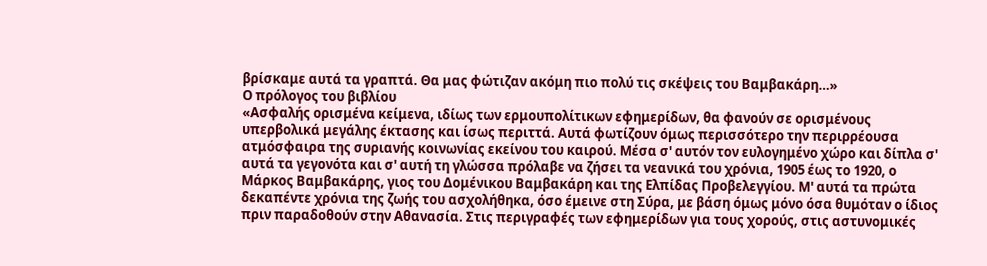βρίσκαμε αυτά τα γραπτά. Θα μας φώτιζαν ακόμη πιο πολύ τις σκέψεις του Βαμβακάρη…»
Ο πρόλογος του βιβλίου
«Ασφαλής ορισμένα κείμενα, ιδίως των ερμουπολίτικων εφημερίδων, θα φανούν σε ορισμένους υπερβολικά μεγάλης έκτασης και ίσως περιττά. Αυτά φωτίζουν όμως περισσότερο την περιρρέουσα ατμόσφαιρα της συριανής κοινωνίας εκείνου του καιρού. Μέσα σ' αυτόν τον ευλογημένο χώρο και δίπλα σ' αυτά τα γεγονότα και σ' αυτή τη γλώσσα πρόλαβε να ζήσει τα νεανικά του χρόνια, 1905 έως το 1920, ο Μάρκος Βαμβακάρης, γιος του Δομένικου Βαμβακάρη και της Ελπίδας Προβελεγγίου. Μ' αυτά τα πρώτα δεκαπέντε χρόνια της ζωής του ασχολήθηκα, όσο έμεινε στη Σύρα, με βάση όμως μόνο όσα θυμόταν ο ίδιος πριν παραδοθούν στην Αθανασία. Στις περιγραφές των εφημερίδων για τους χορούς, στις αστυνομικές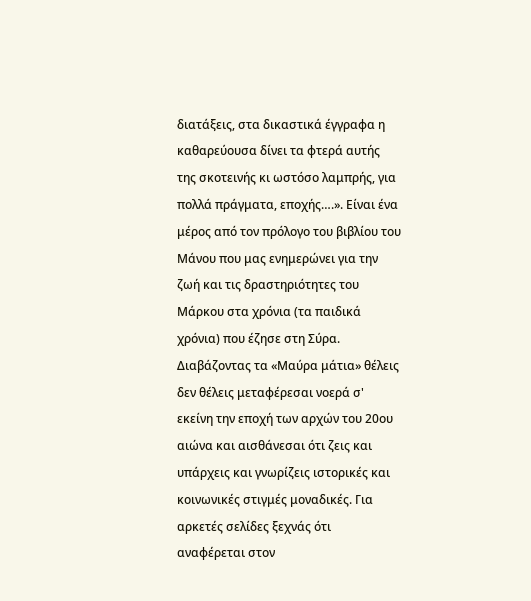διατάξεις, στα δικαστικά έγγραφα η καθαρεύουσα δίνει τα φτερά αυτής της σκοτεινής κι ωστόσο λαμπρής, για πολλά πράγματα, εποχής….». Είναι ένα μέρος από τον πρόλογο του βιβλίου του Μάνου που μας ενημερώνει για την ζωή και τις δραστηριότητες του Μάρκου στα χρόνια (τα παιδικά χρόνια) που έζησε στη Σύρα.
Διαβάζοντας τα «Μαύρα μάτια» θέλεις δεν θέλεις μεταφέρεσαι νοερά σ' εκείνη την εποχή των αρχών του 20ου αιώνα και αισθάνεσαι ότι ζεις και υπάρχεις και γνωρίζεις ιστορικές και κοινωνικές στιγμές μοναδικές. Για αρκετές σελίδες ξεχνάς ότι αναφέρεται στον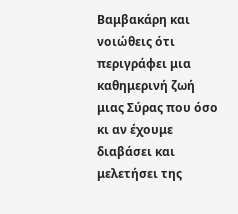Βαμβακάρη και νοιώθεις ότι περιγράφει μια καθημερινή ζωή μιας Σύρας που όσο κι αν έχουμε διαβάσει και μελετήσει της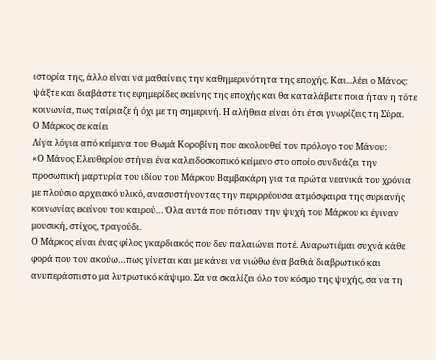ιστορία της, άλλο είναι να μαθαίνεις την καθημερινότητα της εποχής. Και...λέει ο Μάνος: ψάξτε και διαβάστε τις εφημερίδες εκείνης της εποχής και θα καταλάβετε ποια ήταν η τότε κοινωνία, πως ταίριαζε ή όχι με τη σημερινή. Η αλήθεια είναι ότι έτσι γνωρίζεις τη Σύρα.
Ο Μάρκος σε καίει
Λίγα λόγια από κείμενα του Θωμά Κοροβίνη που ακολουθεί τον πρόλογο του Μάνου:
«Ο Μάνος Ελευθερίου στήνει ένα καλειδοσκοπικό κείμενο στο οποίο συνδυάζει την προσωπική μαρτυρία του ιδίου του Μάρκου Βαμβακάρη για τα πρώτα νεανικά του χρόνια με πλούσιο αρχειακό υλικό, ανασυστήνοντας την περιρρέουσα ατμόσφαιρα της συριανής κοινωνίας εκείνου του καιρού… Όλα αυτά που πότισαν την ψυχή του Μάρκου κι έγιναν μουσική, στίχος, τραγούδι.
Ο Μάρκος είναι ένας φίλος γκαρδιακός που δεν παλαιώνει ποτέ. Αναρωτιέμαι συχνά κάθε φορά που τον ακούω…πως γίνεται και με κάνει να νιώθω ένα βαθιά διαβρωτικό και ανυπεράσπιστο μα λυτρωτικό κάψιμο. Σα να σκαλίζει όλο τον κόσμο της ψυχής, σα να τη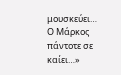μουσκεύει…
Ο Μάρκος πάντοτε σε καίει…»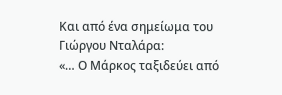Και από ένα σημείωμα του Γιώργου Νταλάρα:
«… Ο Μάρκος ταξιδεύει από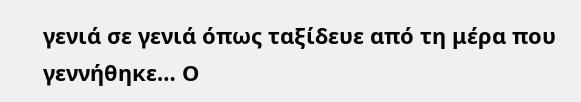γενιά σε γενιά όπως ταξίδευε από τη μέρα που γεννήθηκε… Ο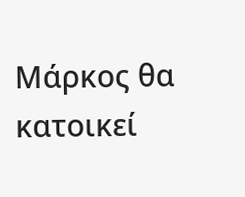Μάρκος θα κατοικεί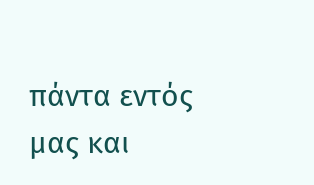πάντα εντός μας και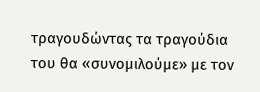τραγουδώντας τα τραγούδια του θα «συνομιλούμε» με τον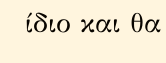ίδιο και θα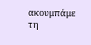ακουμπάμε τη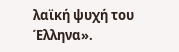λαϊκή ψυχή του Έλληνα».